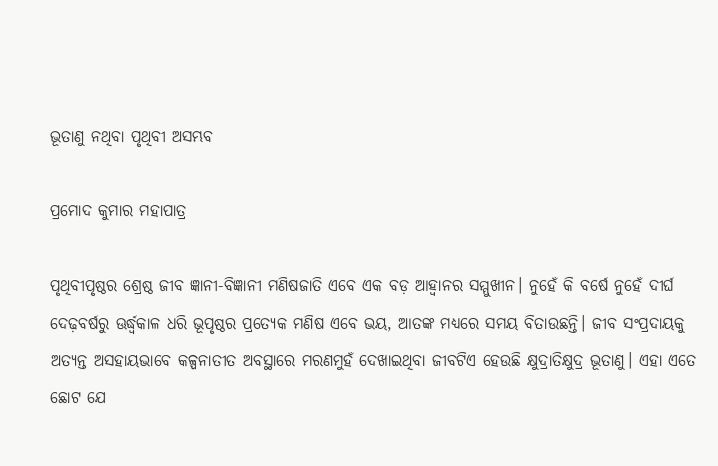ଭୂତାଣୁ ନଥିବା ପୃଥିବୀ ଅସମ୍ଭବ

ପ୍ରମୋଦ କୁମାର ମହାପାତ୍ର

ପୃଥିବୀପୃଷ୍ଠର ଶ୍ରେଷ୍ଠ ଜୀବ ଜ୍ଞାନୀ-ବିଜ୍ଞାନୀ ମଣିଷଜାତି ଏବେ ଏକ ବଡ଼ ଆହ୍ବାନର ସମ୍ମୁଖୀନ। ନୁହେଁ କି ବର୍ଷେ ନୁହେଁ ଦୀର୍ଘ ଦେଢ଼ବର୍ଷରୁ ଊର୍ଦ୍ଧ୍ବକାଳ ଧରି ଭୂପୃଷ୍ଠର ପ୍ରତ୍ୟେକ ମଣିଷ ଏବେ ଭୟ, ଆତଙ୍କ ମଧ୍ୟରେ ସମୟ ବିତାଉଛନ୍ତି। ଜୀବ ସଂପ୍ରଦାୟକୁ ଅତ୍ୟନ୍ତ ଅସହାୟଭାବେ କଳ୍ପନାତୀତ ଅବସ୍ଥାରେ ମରଣମୁହଁ ଦେଖାଇଥିବା ଜୀବଟିଏ ହେଉଛି କ୍ଷୁଦ୍ରାତିକ୍ଷୁଦ୍ର ଭୂତାଣୁ। ଏହା ଏତେ ଛୋଟ ଯେ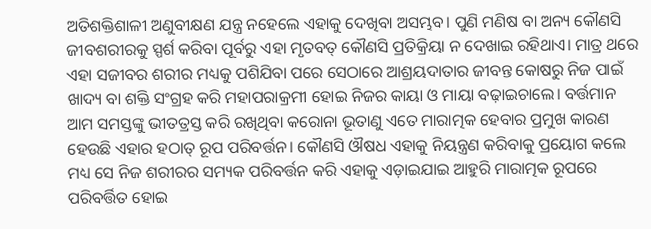ଅତିଶକ୍ତିଶାଳୀ ଅଣୁବୀକ୍ଷଣ ଯନ୍ତ୍ର ନହେଲେ ଏହାକୁ ଦେଖିବା ଅସମ୍ଭବ। ପୁଣି ମଣିଷ ବା ଅନ୍ୟ କୌଣସି ଜୀବଶରୀରକୁ ସ୍ପର୍ଶ କରିବା ପୂର୍ବରୁ ଏହା ମୃତବତ୍‌ କୌଣସି ପ୍ରତିକ୍ରିୟା ନ ଦେଖାଇ ରହିଥାଏ। ମାତ୍ର ଥରେ ଏହା ସଜୀବର ଶରୀର ମଧ୍ୟକୁ ପଶିଯିବା ପରେ ସେଠାରେ ଆଶ୍ରୟଦାତାର ଜୀବନ୍ତ କୋଷରୁ ନିଜ ପାଇଁ ଖାଦ୍ୟ ବା ଶକ୍ତି ସଂଗ୍ରହ କରି ମହାପରାକ୍ରମୀ ହୋଇ ନିଜର କାୟା ଓ ମାୟା ବଢ଼ାଇଚାଲେ। ବର୍ତ୍ତମାନ ଆମ ସମସ୍ତଙ୍କୁ ଭୀତତ୍ରସ୍ତ କରି ରଖିଥିବା କରୋନା ଭୂତାଣୁ ଏତେ ମାରାତ୍ମକ ହେବାର ପ୍ରମୁଖ କାରଣ ହେଉଛି ଏହାର ହଠାତ୍‌ ରୂପ ପରିବର୍ତ୍ତନ। କୌଣସି ଔଷଧ ଏହାକୁ ନିୟନ୍ତ୍ରଣ କରିବାକୁ ପ୍ରୟୋଗ କଲେ ମଧ୍ୟ ସେ ନିଜ ଶରୀରର ସମ୍ୟକ ପରିବର୍ତ୍ତନ କରି ଏହାକୁ ଏଡ଼ାଇଯାଇ ଆହୁରି ମାରାତ୍ମକ ରୂପରେ ପରିବର୍ତ୍ତିତ ହୋଇ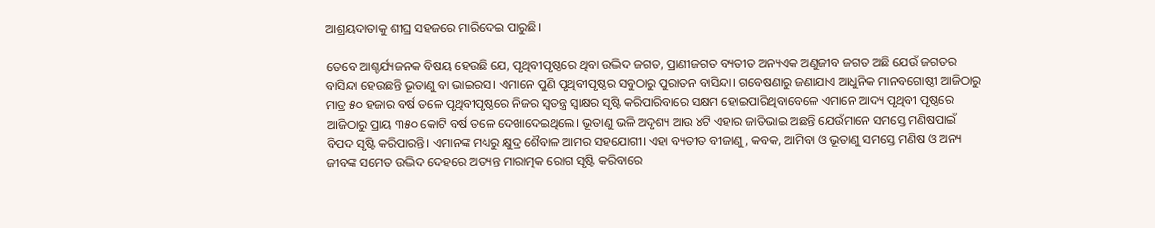ଆଶ୍ରୟଦାତାକୁ ଶୀଘ୍ର ସହଜରେ ମାରିଦେଇ ପାରୁଛି।

ତେବେ ଆଶ୍ଚର୍ଯ୍ୟଜନକ ବିଷୟ ହେଉଛି ଯେ, ପୃଥିବୀପୃଷ୍ଠରେ ଥିବା ଉଦ୍ଭିଦ ଜଗତ, ପ୍ରାଣୀଜଗତ ବ୍ୟତୀତ ଅନ୍ୟଏକ ଅଣୁଜୀବ ଜଗତ ଅଛି ଯେଉଁ ଜଗତର ବାସିନ୍ଦା ହେଉଛନ୍ତି ଭୂତାଣୁ ବା ଭାଇରସ। ଏମାନେ ପୁଣି ପୃଥିବୀପୃଷ୍ଠର ସବୁଠାରୁ ପୁରାତନ ବାସିନ୍ଦା। ଗବେଷଣାରୁ ଜଣାଯାଏ ଆଧୁନିକ ମାନବଗୋଷ୍ଠୀ ଆଜିଠାରୁ ମାତ୍ର ୫୦ ହଜାର ବର୍ଷ ତଳେ ପୃଥିବୀପୃଷ୍ଠରେ ନିଜର ସ୍ବତନ୍ତ୍ର ସ୍ବାକ୍ଷର ସୃଷ୍ଟି କରିପାରିବାରେ ସକ୍ଷମ ହୋଇପାରିଥିବାବେଳେ ଏମାନେ ଆଦ୍ୟ ପୃଥିବୀ ପୃଷ୍ଠରେ ଆଜିଠାରୁ ପ୍ରାୟ ୩୫୦ କୋଟି ବର୍ଷ ତଳେ ଦେଖାଦେଇଥିଲେ। ଭୂତାଣୁ ଭଳି ଅଦୃଶ୍ୟ ଆଉ ୪ଟି ଏହାର ଜାତିଭାଇ ଅଛନ୍ତି ଯେଉଁମାନେ ସମସ୍ତେ ମଣିଷପାଇଁ ବିପଦ ସୃଷ୍ଟି କରିପାରନ୍ତି। ଏମାନଙ୍କ ମଧ୍ୟରୁ କ୍ଷୁଦ୍ର ଶୈବାଳ ଆମର ସହଯୋଗୀ। ଏହା ବ୍ୟତୀତ ବୀଜାଣୁ, କବକ, ଆମିବା ଓ ଭୂତାଣୁ ସମସ୍ତେ ମଣିଷ ଓ ଅନ୍ୟ ଜୀବଙ୍କ ସମେତ ଉଦ୍ଭିଦ ଦେହରେ ଅତ୍ୟନ୍ତ ମାରାତ୍ମକ ରୋଗ ସୃଷ୍ଟି କରିବାରେ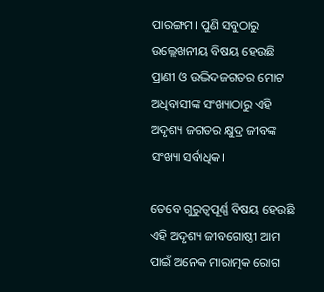ପାରଙ୍ଗମ। ପୁଣି ସବୁଠାରୁ ଉଲ୍ଲେଖନୀୟ ବିଷୟ ହେଉଛି ପ୍ରାଣୀ ଓ ଉଦ୍ଭିଦଜଗତର ମୋଟ ଅଧିବାସୀଙ୍କ ସଂଖ୍ୟାଠାରୁ ଏହି ଅଦୃଶ୍ୟ ଜଗତର କ୍ଷୁଦ୍ର ଜୀବଙ୍କ ସଂଖ୍ୟା ସର୍ବାଧିକ।

ତେବେ ଗୁରୁତ୍ବପୂର୍ଣ୍ଣ ବିଷୟ ହେଉଛି ଏହି ଅଦୃଶ୍ୟ ଜୀବଗୋଷ୍ଠୀ ଆମ ପାଇଁ ଅନେକ ମାରାତ୍ମକ ରୋଗ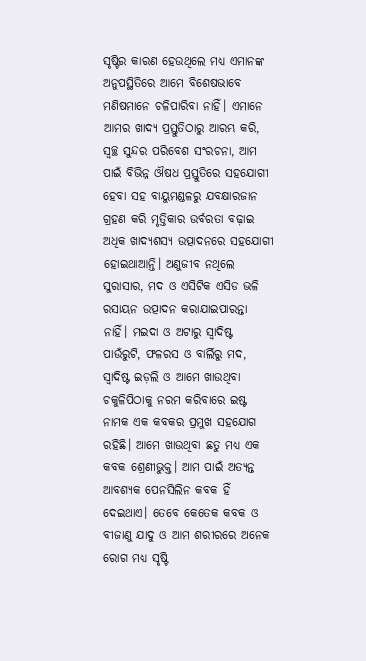ସୃଷ୍ଟିର କାରଣ ହେଉଥିଲେ ମଧ୍ୟ ଏମାନଙ୍କ ଅନୁପସ୍ଥିତିରେ ଆମେ ବିଶେଷଭାବେ ମଣିଷମାନେ ଚଳିପାରିବା ନାହିଁ। ଏମାନେ ଆମର ଖାଦ୍ୟ ପ୍ରସ୍ତୁତିଠାରୁ ଆରମ୍ଭ କରି, ସ୍ବଚ୍ଛ ସୁନ୍ଦର ପରିବେଶ ସଂରଚନା, ଆମ ପାଇଁ ବିଭିନ୍ନ ଔଷଧ ପ୍ରସ୍ତୁତିରେ ସହଯୋଗୀ ହେବା ସହ ବାୟୁମଣ୍ଡଳରୁ ଯବକ୍ଷାରଜାନ ଗ୍ରହଣ କରି ମୃତ୍ତିକାର ଉର୍ବରତା ବଢ଼ାଇ ଅଧିକ ଖାଦ୍ୟଶସ୍ୟ ଉତ୍ପାଦନରେ ସହଯୋଗୀ ହୋଇଥାଆନ୍ତି। ଅଣୁଜୀବ ନଥିଲେ ସୁରାସାର, ମଦ ଓ ଏସିଟିକ ଏସିଡ ଭଳି ରସାୟନ ଉତ୍ପାଦନ କରାଯାଇପାରନ୍ତା ନାହିଁ। ମଇଦା ଓ ଅଟାରୁ ସ୍ବାଦିଷ୍ଟ ପାଉଁରୁଟି, ଫଳରସ ଓ ବାର୍ଲିରୁ ମଦ, ସ୍ବାଦିଷ୍ଟ ଇଡ଼ଲି ଓ ଆମେ ଖାଉଥିବା ଚକୁଳିପିଠାକୁ ନରମ କରିବାରେ ଇଷ୍ଟ ନାମକ ଏକ କବକର ପ୍ରମୁଖ ସହଯୋଗ ରହିଛି। ଆମେ ଖାଉଥିବା ଛତୁ ମଧ୍ୟ ଏକ କବକ ଶ୍ରେଣୀଭୁକ୍ତ। ଆମ ପାଇଁ ଅତ୍ୟନ୍ତ ଆବଶ୍ୟକ ପେନସିଲିନ କବକ ହିଁ ଦେଇଥାଏ। ତେବେ କେତେକ କବକ ଓ ବୀଜାଣୁ ଯାଦୁ ଓ ଆମ ଶରୀରରେ ଅନେକ ରୋଗ ମଧ୍ୟ ସୃଷ୍ଟି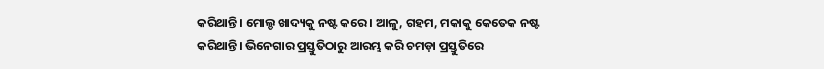କରିଥାନ୍ତି। ମୋଲ୍ଡ ଖାଦ୍ୟକୁ ନଷ୍ଟ କରେ। ଆଳୁ, ଗହମ, ମକାକୁ କେତେକ ନଷ୍ଟ କରିଥାନ୍ତି। ଭିନେଗାର ପ୍ରସ୍ତୁତିଠାରୁ ଆରମ୍ଭ କରି ଚମଡ଼ା ପ୍ରସ୍ତୁତିରେ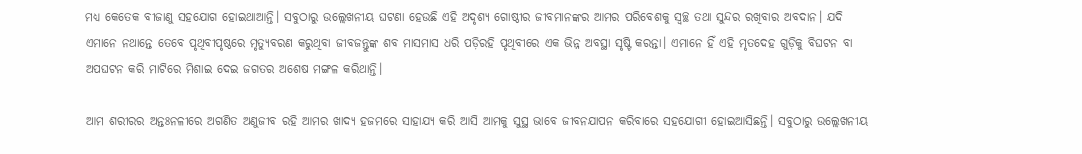ମଧ୍ୟ କେତେକ ବୀଜାଣୁ ସହଯୋଗ ହୋଇଥାଆନ୍ତି। ସବୁଠାରୁ ଉଲ୍ଲେଖନୀୟ ଘଟଣା ହେଉଛି ଏହି ଅଦୃଶ୍ୟ ଗୋଷ୍ଠୀର ଜୀବମାନଙ୍କର ଆମର ପରିବେଶକୁ ସ୍ବଚ୍ଛ ତଥା ସୁନ୍ଦର ରଖିବାର ଅବଦାନ। ଯଦି ଏମାନେ ନଥାନ୍ତେ ତେବେ ପୃଥିବୀପୃଷ୍ଠରେ ମୃତ୍ୟୁବରଣ କରୁଥିବା ଜୀବଜନ୍ତୁଙ୍କ ଶବ ମାସମାସ ଧରି ପଡ଼ିରହି ପୃଥିବୀରେ ଏକ ଭିନ୍ନ ଅବସ୍ଥା ସୃଷ୍ଟି କରନ୍ତା। ଏମାନେ ହିଁ ଏହି ମୃତଦେହ ଗୁଡ଼ିକୁ ବିଘଟନ ବା ଅପଘଟନ କରି ମାଟିରେ ମିଶାଇ ଦେଇ ଜଗତର ଅଶେଷ ମଙ୍ଗଳ କରିଥାନ୍ତି।

ଆମ ଶରୀରର ଅନ୍ତଃନଳୀରେ ଅଗଣିତ ଅଣୁଜୀବ ରହି ଆମର ଖାଦ୍ୟ ହଜମରେ ସାହାଯ୍ୟ କରି ଆସି ଆମକୁ ସୁସ୍ଥ ଭାବେ ଜୀବନଯାପନ କରିବାରେ ସହଯୋଗୀ ହୋଇଆସିଛନ୍ତି। ସବୁଠାରୁ ଉଲ୍ଲେଖନୀୟ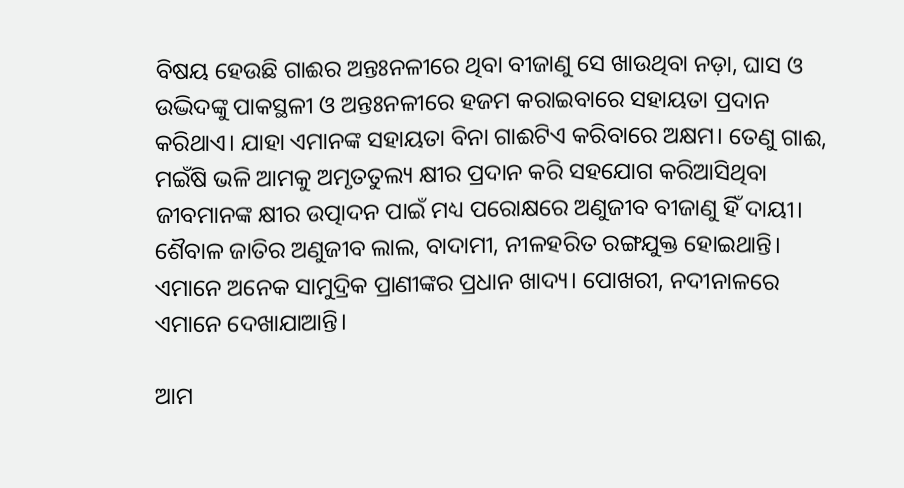ବିଷୟ ହେଉଛି ଗାଈର ଅନ୍ତଃନଳୀରେ ଥିବା ବୀଜାଣୁ ସେ ଖାଉଥିବା ନଡ଼ା, ଘାସ ଓ ଉଦ୍ଭିଦଙ୍କୁ ପାକସ୍ଥଳୀ ଓ ଅନ୍ତଃନଳୀରେ ହଜମ କରାଇବାରେ ସହାୟତା ପ୍ରଦାନ କରିଥାଏ। ଯାହା ଏମାନଙ୍କ ସହାୟତା ବିନା ଗାଈଟିଏ କରିବାରେ ଅକ୍ଷମ। ତେଣୁ ଗାଈ, ମଇଁଷି ଭଳି ଆମକୁ ଅମୃତତୁଲ୍ୟ କ୍ଷୀର ପ୍ରଦାନ କରି ସହଯୋଗ କରିଆସିଥିବା ଜୀବମାନଙ୍କ କ୍ଷୀର ଉତ୍ପାଦନ ପାଇଁ ମଧ୍ୟ ପରୋକ୍ଷରେ ଅଣୁଜୀବ ବୀଜାଣୁ ହିଁ ଦାୟୀ। ଶୈବାଳ ଜାତିର ଅଣୁଜୀବ ଲାଲ, ବାଦାମୀ, ନୀଳହରିତ ରଙ୍ଗଯୁକ୍ତ ହୋଇଥାନ୍ତି। ଏମାନେ ଅନେକ ସାମୁଦ୍ରିକ ପ୍ରାଣୀଙ୍କର ପ୍ରଧାନ ଖାଦ୍ୟ। ପୋଖରୀ, ନଦୀନାଳରେ ଏମାନେ ଦେଖାଯାଆନ୍ତି।

ଆମ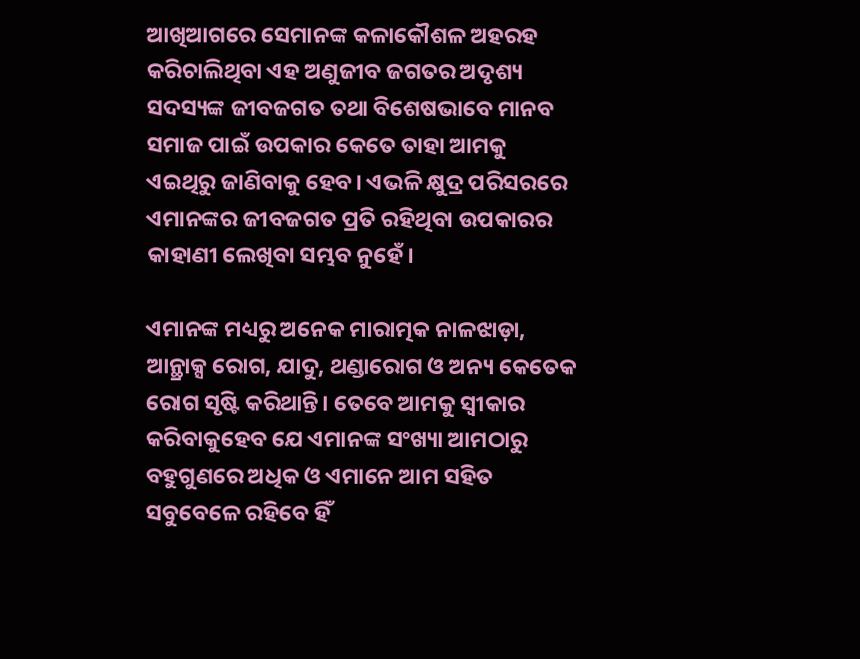ଆଖିଆଗରେ ସେମାନଙ୍କ କଳାକୌଶଳ ଅହରହ କରିଚାଲିଥିବା ଏହ ଅଣୁଜୀବ ଜଗତର ଅଦୃଶ୍ୟ ସଦସ୍ୟଙ୍କ ଜୀବଜଗତ ତଥା ବିଶେଷଭାବେ ମାନବ ସମାଜ ପାଇଁ ଉପକାର କେତେ ତାହା ଆମକୁ ଏଇଥିରୁ ଜାଣିବାକୁ ହେବ। ଏଭଳି କ୍ଷୁଦ୍ର ପରିସରରେ ଏମାନଙ୍କର ଜୀବଜଗତ ପ୍ରତି ରହିଥିବା ଉପକାରର କାହାଣୀ ଲେଖିବା ସମ୍ଭବ ନୁହେଁ।

ଏମାନଙ୍କ ମଧ୍ୟରୁ ଅନେକ ମାରାତ୍ମକ ନାଳଝାଡ଼ା, ଆନ୍ଥ୍ରାକ୍ସ ରୋଗ, ଯାଦୁ, ଥଣ୍ଡାରୋଗ ଓ ଅନ୍ୟ କେତେକ ରୋଗ ସୃଷ୍ଟି କରିଥାନ୍ତି। ତେବେ ଆମକୁ ସ୍ବୀକାର କରିବାକୁହେବ ଯେ ଏମାନଙ୍କ ସଂଖ୍ୟା ଆମଠାରୁ ବହୁଗୁଣରେ ଅଧିକ ଓ ଏମାନେ ଆମ ସହିତ ସବୁବେଳେ ରହିବେ ହିଁ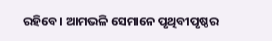ରହିବେ। ଆମଭଳି ସେମାନେ ପୃଥିବୀପୃଷ୍ଠର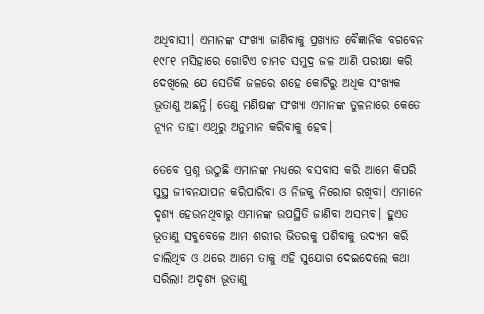ଅଧିବାସୀ। ଏମାନଙ୍କ ସଂଖ୍ୟା ଜାଣିବାକୁ ପ୍ରଖ୍ୟାତ ବୈଜ୍ଞାନିକ ବଗବେନ ୧୯୮୧ ମସିହାରେ ଗୋଟିଏ ଚାମଚ ସମୁଦ୍ର ଜଳ ଆଣି ପରୀକ୍ଷା କରି ଦେଖିଲେ ଯେ ସେତିକି ଜଳରେ ଶହେ କୋଟିରୁ ଅଧିକ ସଂଖ୍ୟକ ଭୂତାଣୁ ଅଛନ୍ତି। ତେଣୁ ମଣିଷଙ୍କ ସଂଖ୍ୟା ଏମାନଙ୍କ ତୁଳନାରେ କେତେ ନ୍ୟୂନ ତାହା ଏଥିରୁ ଅନୁମାନ କରିବାକୁ ହେବ।

ତେବେ ପ୍ରଶ୍ନ ଉଠୁଛି ଏମାନଙ୍କ ମଧ୍ୟରେ ବସବାସ କରି ଆମେ କିପରି ସୁସ୍ଥ ଜୀବନଯାପନ କରିପାରିବା ଓ ନିଜକୁ ନିରୋଗ ରଖିବା। ଏମାନେ ଦୃଶ୍ୟ ହେଉନଥିବାରୁ ଏମାନଙ୍କ ଉପସ୍ଥିତି ଜାଣିବା ଅସମ୍ଭବ। ହୁଏତ ଭୂତାଣୁ ସବୁବେଳେ ଆମ ଶରୀର ଭିତରକୁ ପଶିବାକୁ ଉଦ୍ୟମ କରି ଚାଲିଥିବ ଓ ଥରେ ଆମେ ତାକୁ ଏହି ସୁଯୋଗ ଦେଇଦେଲେ କଥା ସରିଲା! ଅଦୃଶ୍ୟ ଭୂତାଣୁ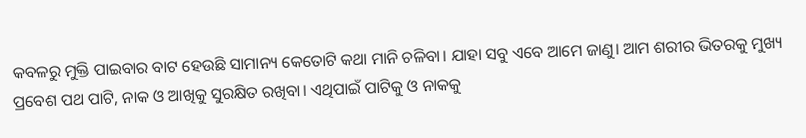କବଳରୁ ମୁକ୍ତି ପାଇବାର ବାଟ ହେଉଛି ସାମାନ୍ୟ କେତୋଟି କଥା ମାନି ଚଳିବା। ଯାହା ସବୁ ଏବେ ଆମେ ଜାଣୁ। ଆମ ଶରୀର ଭିତରକୁ ମୁଖ୍ୟ ପ୍ରବେଶ ପଥ ପାଟି, ନାକ ଓ ଆଖିକୁ ସୁରକ୍ଷିତ ରଖିବା। ଏଥିପାଇଁ ପାଟିକୁ ଓ ନାକକୁ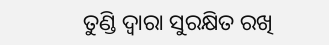ତୁଣ୍ଡି ଦ୍ବାରା ସୁରକ୍ଷିତ ରଖି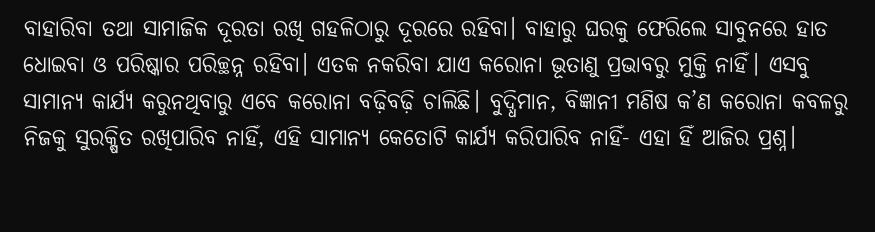ବାହାରିବା ତଥା ସାମାଜିକ ଦୂରତା ରଖି ଗହଳିଠାରୁ ଦୂରରେ ରହିବା। ବାହାରୁ ଘରକୁ ଫେରିଲେ ସାବୁନରେ ହାତ ଧୋଇବା ଓ ପରିଷ୍କାର ପରିଚ୍ଛନ୍ନ ରହିବା। ଏତକ ନକରିବା ଯାଏ କରୋନା ଭୂତାଣୁ ପ୍ରଭାବରୁ ମୁକ୍ତି ନାହିଁ। ଏସବୁ ସାମାନ୍ୟ କାର୍ଯ୍ୟ କରୁନଥିବାରୁ ଏବେ କରୋନା ବଢ଼ିବଢ଼ି ଚାଲିଛି। ବୁଦ୍ଧିମାନ, ବିଜ୍ଞାନୀ ମଣିଷ କ’ଣ କରୋନା କବଳରୁ ନିଜକୁ ସୁରକ୍ଷିତ ରଖିପାରିବ ନାହିଁ, ଏହି ସାମାନ୍ୟ କେତୋଟି କାର୍ଯ୍ୟ କରିପାରିବ ନାହିଁ- ଏହା ହିଁ ଆଜିର ପ୍ରଶ୍ନ।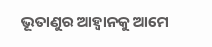ଭୂତାଣୁର ଆହ୍ବାନକୁ ଆମେ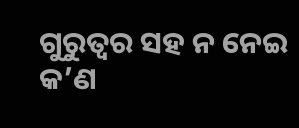ଗୁରୁତ୍ବର ସହ ନ ନେଇ କ’ଣ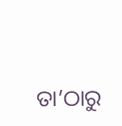ତା’ଠାରୁ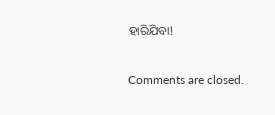ହାରିଯିବା!

Comments are closed.